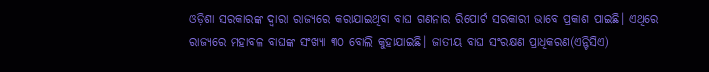ଓଡ଼ିଶା ସରକାରଙ୍କ ଦ୍ୱାରା ରାଜ୍ୟରେ କରାଯାଇଥିବା ବାଘ ଗଣନାର ରିପୋର୍ଟ ସରକାରୀ ଭାବେ ପ୍ରକାଶ ପାଇଛି। ଏଥିରେ ରାଜ୍ୟରେ ମହାବଳ ବାଘଙ୍କ ସଂଖ୍ୟା ୩୦ ବୋଲି କୁହାଯାଇଛି। ଜାତୀୟ ବାଘ ସଂରକ୍ଷଣ ପ୍ରାଧିକରଣ(ଏନ୍ଟିସିଏ)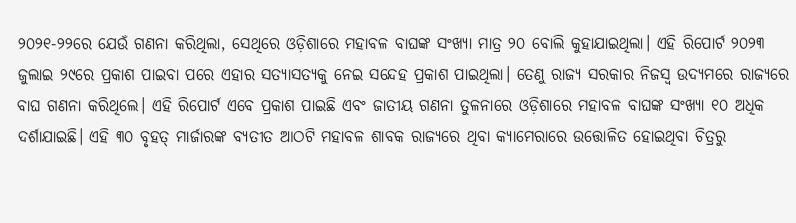୨୦୨୧-୨୨ରେ ଯେଉଁ ଗଣନା କରିଥିଲା, ସେଥିରେ ଓଡ଼ିଶାରେ ମହାବଳ ବାଘଙ୍କ ସଂଖ୍ୟା ମାତ୍ର ୨୦ ବୋଲି କୁହାଯାଇଥିଲା। ଏହି ରିପୋର୍ଟ ୨୦୨୩ ଜୁଲାଇ ୨୯ରେ ପ୍ରକାଶ ପାଇବା ପରେ ଏହାର ସତ୍ୟାସତ୍ୟକୁ ନେଇ ସନ୍ଦେହ ପ୍ରକାଶ ପାଇଥିଲା। ତେଣୁ ରାଜ୍ୟ ସରକାର ନିଜସ୍ୱ ଉଦ୍ୟମରେ ରାଜ୍ୟରେ ବାଘ ଗଣନା କରିଥିଲେ। ଏହି ରିପୋର୍ଟ ଏବେ ପ୍ରକାଶ ପାଇଛି ଏବଂ ଜାତୀୟ ଗଣନା ତୁଳନାରେ ଓଡ଼ିଶାରେ ମହାବଳ ବାଘଙ୍କ ସଂଖ୍ୟା ୧୦ ଅଧିକ ଦର୍ଶାଯାଇଛି। ଏହି ୩୦ ବୃହତ୍ ମାର୍ଜାରଙ୍କ ବ୍ୟତୀତ ଆଠଟି ମହାବଳ ଶାବକ ରାଜ୍ୟରେ ଥିବା କ୍ୟାମେରାରେ ଉତ୍ତୋଳିତ ହୋଇଥିବା ଚିତ୍ରରୁ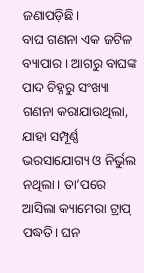ଜଣାପଡ଼ିଛି।
ବାଘ ଗଣନା ଏକ ଜଟିଳ ବ୍ୟାପାର। ଆଗରୁ ବାଘଙ୍କ ପାଦ ଚିହ୍ନରୁ ସଂଖ୍ୟା ଗଣନା କରାଯାଉଥିଲା, ଯାହା ସମ୍ପୂର୍ଣ୍ଣ ଭରସାଯୋଗ୍ୟ ଓ ନିର୍ଭୁଲ ନଥିଲା। ତା’ପରେ ଆସିଲା କ୍ୟାମେରା ଟ୍ରାପ୍ ପଦ୍ଧତି। ଘନ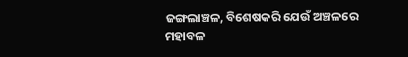ଜଙ୍ଗଲାଞ୍ଚଳ, ବିଶେଷକରି ଯେଉଁ ଅଞ୍ଚଳରେ ମହାବଳ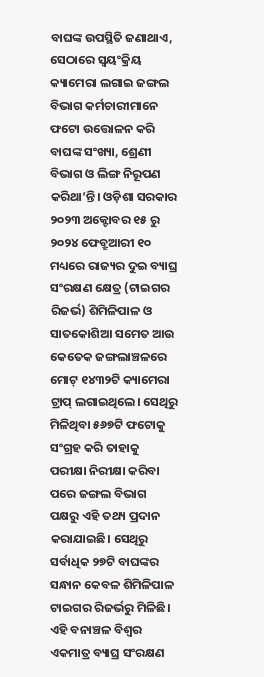ବାଘଙ୍କ ଉପସ୍ଥିତି ଜଣାଥାଏ, ସେଠାରେ ସ୍ୱୟଂକ୍ରିୟ କ୍ୟାମେରା ଲଗାଇ ଜଙ୍ଗଲ ବିଭାଗ କର୍ମଚାରୀମାନେ ଫଟୋ ଉତ୍ତୋଳନ କରି ବାଘଙ୍କ ସଂଖ୍ୟା, ଶ୍ରେଣୀ ବିଭାଗ ଓ ଲିଙ୍ଗ ନିରୂପଣ କରିଥା’ନ୍ତି। ଓଡ଼ିଶା ସରକାର ୨୦୨୩ ଅକ୍ଟୋବର ୧୫ ରୁ ୨୦୨୪ ଫେବ୍ରୁଆରୀ ୧୦ ମଧ୍ୟରେ ରାଜ୍ୟର ଦୁଇ ବ୍ୟାଘ୍ର ସଂରକ୍ଷଣ କ୍ଷେତ୍ର (ଟାଇଗର ରିଜର୍ଭ) ଶିମିଳିପାଳ ଓ ସାତକୋଶିଆ ସମେତ ଆଉ କେତେକ ଜଙ୍ଗଲାଞ୍ଚଳରେ ମୋଟ୍ ୧୪୩୨ଟି କ୍ୟାମେରା ଟ୍ରାପ୍ ଲଗାଇଥିଲେ। ସେଥିରୁ ମିଳିଥିବା ୫୬୭ଟି ଫଟୋକୁ ସଂଗ୍ରହ କରି ତାହାକୁ ପରୀକ୍ଷା ନିରୀକ୍ଷା କରିବା ପରେ ଜଙ୍ଗଲ ବିଭାଗ ପକ୍ଷରୁ ଏହି ତଥ୍ୟ ପ୍ରଦାନ କରାଯାଇଛି। ସେଥିରୁ ସର୍ବାଧିକ ୨୭ଟି ବାଘଙ୍କର ସନ୍ଧାନ କେବଳ ଶିମିଳିପାଳ ଟାଇଗର ରିଜର୍ଭରୁ ମିଳିଛି। ଏହି ବନାଞ୍ଚଳ ବିଶ୍ୱର ଏକମାତ୍ର ବ୍ୟାଘ୍ର ସଂରକ୍ଷଣ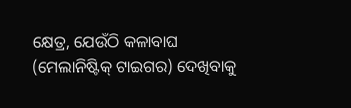କ୍ଷେତ୍ର, ଯେଉଁଠି କଳାବାଘ (ମେଲାନିଷ୍ଟିକ୍ ଟାଇଗର) ଦେଖିବାକୁ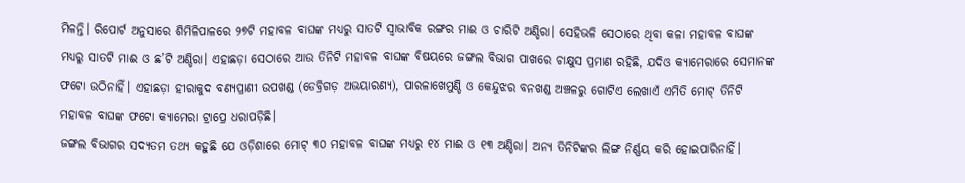ମିଳନ୍ତି। ରିପୋର୍ଟ ଅନୁସାରେ ଶିମିଳିପାଳରେ ୨୭ଟି ମହାବଳ ବାଘଙ୍କ ମଧ୍ୟରୁ ସାତଟି ସ୍ୱାଭାବିକ ରଙ୍ଗର ମାଈ ଓ ଚାରିଟି ଅଣ୍ଡିରା। ସେହିଭଳି ସେଠାରେ ଥିବା କଳା ମହାବଳ ବାଘଙ୍କ ମଧ୍ୟରୁ ସାତଟି ମାଈ ଓ ଛ’ଟି ଅଣ୍ଡିରା। ଏହାଛଡ଼ା ସେଠାରେ ଆଉ ତିନିଟି ମହାବଳ ବାଘଙ୍କ ବିଷୟରେ ଜଙ୍ଗଲ ବିଭାଗ ପାଖରେ ଚାକ୍ଷୁସ ପ୍ରମାଣ ରହିଛି, ଯଦିଓ କ୍ୟାମେରାରେ ସେମାନଙ୍କ ଫଟୋ ଉଠିନାହିଁ। ଏହାଛଡ଼ା ହୀରାକୁଦ ବଣ୍ୟପ୍ରାଣୀ ଉପଖଣ୍ଡ (ଡେବ୍ରିଗଡ଼ ଅଭୟାରଣ୍ୟ), ପାରଳାଖେମୁଣ୍ଡି ଓ କେନ୍ଦୁଝର ବନଖଣ୍ଡ ଅଞ୍ଚଳରୁ ଗୋଟିଏ ଲେଖାଏଁ ଏମିତି ମୋଟ୍ ତିନିଟି ମହାବଳ ବାଘଙ୍କ ଫଟୋ କ୍ୟାମେରା ଟ୍ରାପ୍ରେ ଧରାପଡ଼ିଛି।
ଜଙ୍ଗଲ ବିଭାଗର ସଦ୍ୟତମ ତଥ୍ୟ କହୁଛି ଯେ ଓଡ଼ିଶାରେ ମୋଟ୍ ୩୦ ମହାବଳ ବାଘଙ୍କ ମଧ୍ୟରୁ ୧୪ ମାଈ ଓ ୧୩ ଅଣ୍ଡିରା। ଅନ୍ୟ ତିନିଟିଙ୍କର ଲିଙ୍ଗ ନିର୍ଣ୍ଣୟ କରି ହୋଇପାରିନାହିଁ।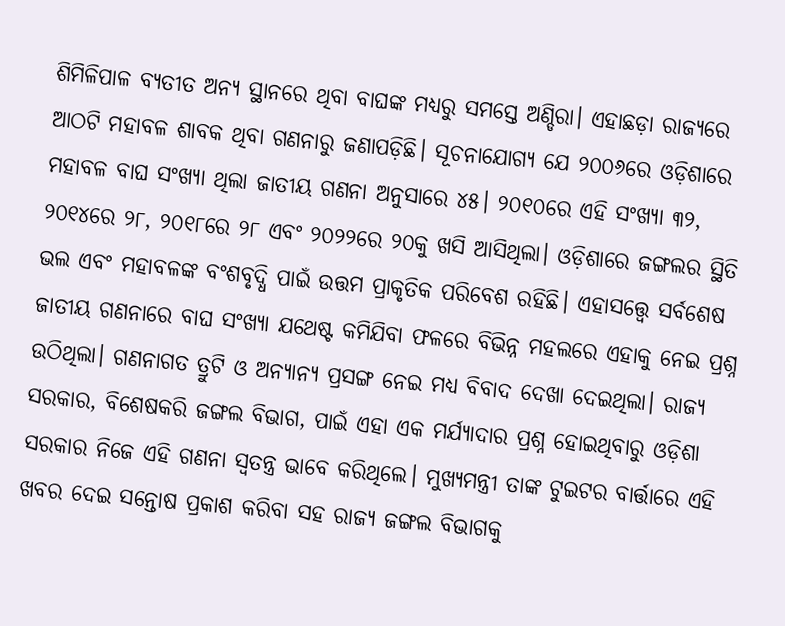ଶିମିଳିପାଳ ବ୍ୟତୀତ ଅନ୍ୟ ସ୍ଥାନରେ ଥିବା ବାଘଙ୍କ ମଧ୍ୟରୁ ସମସ୍ତେ ଅଣ୍ଡିରା। ଏହାଛଡ଼ା ରାଜ୍ୟରେ ଆଠଟି ମହାବଳ ଶାବକ ଥିବା ଗଣନାରୁ ଜଣାପଡ଼ିଛି। ସୂଚନାଯୋଗ୍ୟ ଯେ ୨୦୦୬ରେ ଓଡ଼ିଶାରେ ମହାବଳ ବାଘ ସଂଖ୍ୟା ଥିଲା ଜାତୀୟ ଗଣନା ଅନୁସାରେ ୪୫। ୨୦୧୦ରେ ଏହି ସଂଖ୍ୟା ୩୨, ୨୦୧୪ରେ ୨୮, ୨୦୧୮ରେ ୨୮ ଏବଂ ୨୦୨୨ରେ ୨୦କୁ ଖସି ଆସିଥିଲା। ଓଡ଼ିଶାରେ ଜଙ୍ଗଲର ସ୍ଥିତି ଭଲ ଏବଂ ମହାବଳଙ୍କ ବଂଶବୃଦ୍ଧି ପାଇଁ ଉତ୍ତମ ପ୍ରାକୃତିକ ପରିବେଶ ରହିଛି। ଏହାସତ୍ତ୍ବେ ସର୍ବଶେଷ ଜାତୀୟ ଗଣନାରେ ବାଘ ସଂଖ୍ୟା ଯଥେଷ୍ଟ କମିଯିବା ଫଳରେ ବିଭିନ୍ନ ମହଲରେ ଏହାକୁ ନେଇ ପ୍ରଶ୍ନ ଉଠିଥିଲା। ଗଣନାଗତ ତ୍ରୁଟି ଓ ଅନ୍ୟାନ୍ୟ ପ୍ରସଙ୍ଗ ନେଇ ମଧ୍ୟ ବିବାଦ ଦେଖା ଦେଇଥିଲା। ରାଜ୍ୟ ସରକାର, ବିଶେଷକରି ଜଙ୍ଗଲ ବିଭାଗ, ପାଇଁ ଏହା ଏକ ମର୍ଯ୍ୟାଦାର ପ୍ରଶ୍ନ ହୋଇଥିବାରୁ ଓଡ଼ିଶା ସରକାର ନିଜେ ଏହି ଗଣନା ସ୍ୱତନ୍ତ୍ର ଭାବେ କରିଥିଲେ। ମୁଖ୍ୟମନ୍ତ୍ରୀ ତାଙ୍କ ଟୁଇଟର ବାର୍ତ୍ତାରେ ଏହି ଖବର ଦେଇ ସନ୍ତୋଷ ପ୍ରକାଶ କରିବା ସହ ରାଜ୍ୟ ଜଙ୍ଗଲ ବିଭାଗକୁ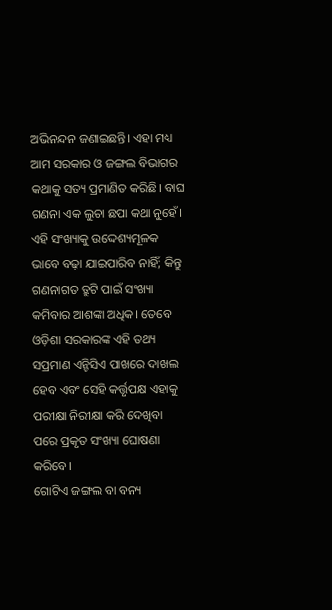ଅଭିନନ୍ଦନ ଜଣାଇଛନ୍ତି। ଏହା ମଧ୍ୟ ଆମ ସରକାର ଓ ଜଙ୍ଗଲ ବିଭାଗର କଥାକୁ ସତ୍ୟ ପ୍ରମାଣିତ କରିଛି। ବାଘ ଗଣନା ଏକ ଲୁଚା ଛପା କଥା ନୁହେଁ। ଏହି ସଂଖ୍ୟାକୁ ଉଦ୍ଦେଶ୍ୟମୂଳକ ଭାବେ ବଢ଼ା ଯାଇପାରିବ ନାହିଁ; କିନ୍ତୁ ଗଣନାଗତ ତ୍ରୁଟି ପାଇଁ ସଂଖ୍ୟା କମିବାର ଆଶଙ୍କା ଅଧିକ। ତେବେ ଓଡ଼ିଶା ସରକାରଙ୍କ ଏହି ତଥ୍ୟ ସପ୍ରମାଣ ଏନ୍ଟିସିଏ ପାଖରେ ଦାଖଲ ହେବ ଏବଂ ସେହି କର୍ତ୍ତୃପକ୍ଷ ଏହାକୁ ପରୀକ୍ଷା ନିରୀକ୍ଷା କରି ଦେଖିବା ପରେ ପ୍ରକୃତ ସଂଖ୍ୟା ଘୋଷଣା କରିବେ।
ଗୋଟିଏ ଜଙ୍ଗଲ ବା ବନ୍ୟ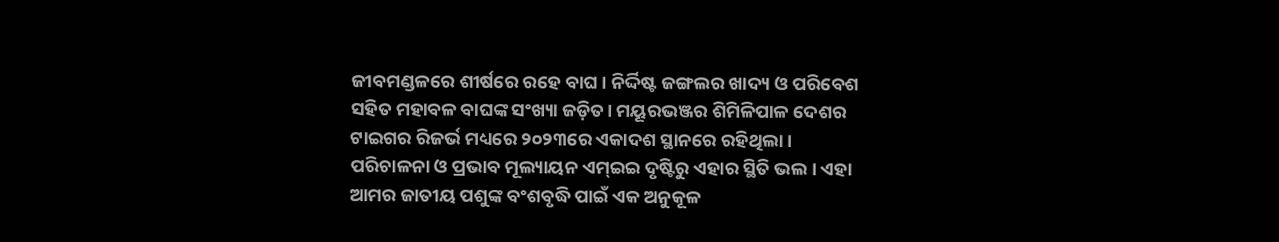ଜୀବମଣ୍ଡଳରେ ଶୀର୍ଷରେ ରହେ ବାଘ। ନିର୍ଦ୍ଦିଷ୍ଟ ଜଙ୍ଗଲର ଖାଦ୍ୟ ଓ ପରିବେଶ ସହିତ ମହାବଳ ବାଘଙ୍କ ସଂଖ୍ୟା ଜଡ଼ିତ। ମୟୂରଭଞ୍ଜର ଶିମିଳିପାଳ ଦେଶର ଟାଇଗର ରିଜର୍ଭ ମଧ୍ୟରେ ୨୦୨୩ରେ ଏକାଦଶ ସ୍ଥାନରେ ରହିଥିଲା। ପରିଚାଳନା ଓ ପ୍ରଭାବ ମୂଲ୍ୟାୟନ ଏମ୍ଇଇ ଦୃଷ୍ଟିରୁ ଏହାର ସ୍ଥିତି ଭଲ। ଏହା ଆମର ଜାତୀୟ ପଶୁଙ୍କ ବଂଶବୃଦ୍ଧି ପାଇଁ ଏକ ଅନୁକୂଳ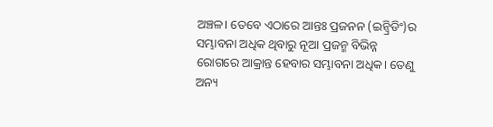ଅଞ୍ଚଳ। ତେବେ ଏଠାରେ ଆନ୍ତଃ ପ୍ରଜନନ (ଇନ୍ବ୍ରିଡିଂ)ର ସମ୍ଭାବନା ଅଧିକ ଥିବାରୁ ନୂଆ ପ୍ରଜନ୍ମ ବିଭିନ୍ନ ରୋଗରେ ଆକ୍ରାନ୍ତ ହେବାର ସମ୍ଭାବନା ଅଧିକ। ତେଣୁ ଅନ୍ୟ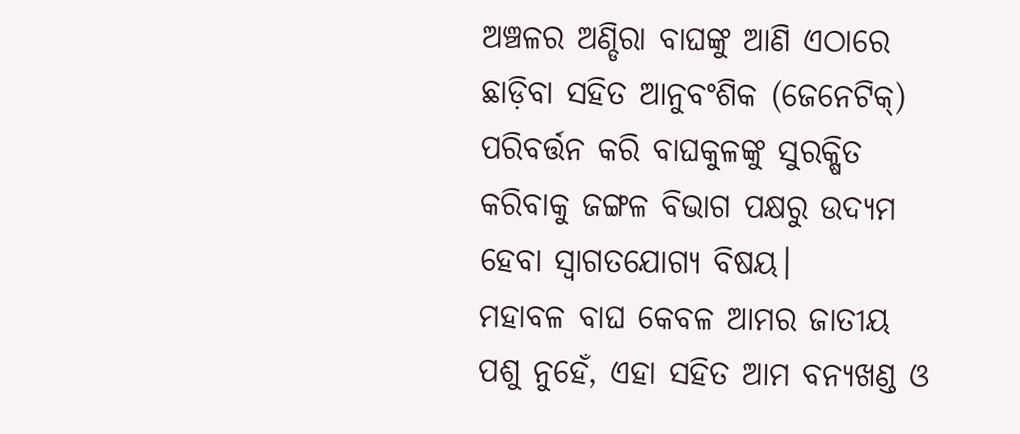ଅଞ୍ଚଳର ଅଣ୍ଡିରା ବାଘଙ୍କୁ ଆଣି ଏଠାରେ ଛାଡ଼ିବା ସହିତ ଆନୁବଂଶିକ (ଜେନେଟିକ୍) ପରିବର୍ତ୍ତନ କରି ବାଘକୁଳଙ୍କୁ ସୁରକ୍ଷିତ କରିବାକୁ ଜଙ୍ଗଳ ବିଭାଗ ପକ୍ଷରୁ ଉଦ୍ୟମ ହେବା ସ୍ୱାଗତଯୋଗ୍ୟ ବିଷୟ।
ମହାବଳ ବାଘ କେବଳ ଆମର ଜାତୀୟ ପଶୁ ନୁହେଁ, ଏହା ସହିତ ଆମ ବନ୍ୟଖଣ୍ଡ ଓ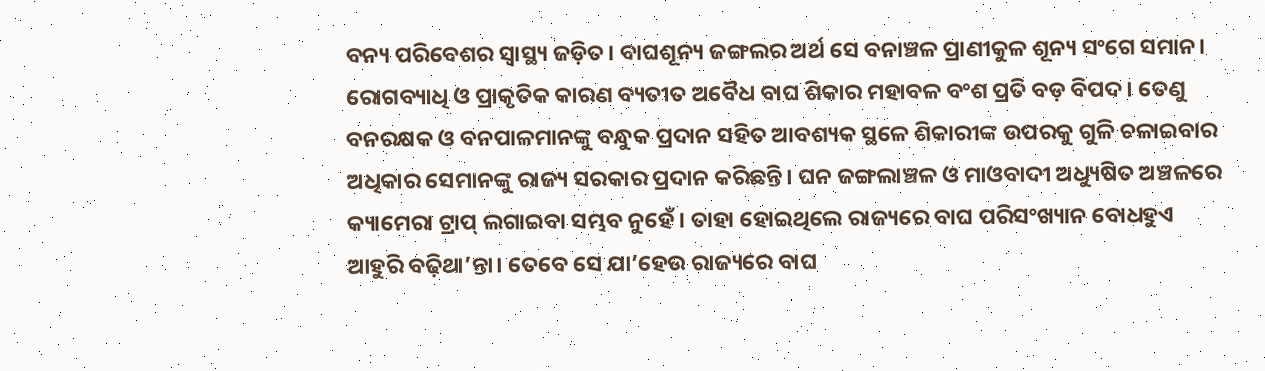ବନ୍ୟ ପରିବେଶର ସ୍ୱାସ୍ଥ୍ୟ ଜଡ଼ିତ। ବାଘଶୂନ୍ୟ ଜଙ୍ଗଲର ଅର୍ଥ ସେ ବନାଞ୍ଚଳ ପ୍ରାଣୀକୁଳ ଶୂନ୍ୟ ସଂଗେ ସମାନ। ରୋଗବ୍ୟାଧି ଓ ପ୍ରାକୃତିକ କାରଣ ବ୍ୟତୀତ ଅବୈଧ ବାଘ ଶିକାର ମହାବଳ ବଂଶ ପ୍ରତି ବଡ଼ ବିପଦ। ତେଣୁ ବନରକ୍ଷକ ଓ ବନପାଳମାନଙ୍କୁ ବନ୍ଧୁକ ପ୍ରଦାନ ସହିତ ଆବଶ୍ୟକ ସ୍ଥଳେ ଶିକାରୀଙ୍କ ଉପରକୁ ଗୁଳି ଚଳାଇବାର ଅଧିକାର ସେମାନଙ୍କୁ ରାଜ୍ୟ ସରକାର ପ୍ରଦାନ କରିଛନ୍ତି। ଘନ ଜଙ୍ଗଲାଞ୍ଚଳ ଓ ମାଓବାଦୀ ଅଧ୍ୟୁଷିତ ଅଞ୍ଚଳରେ କ୍ୟାମେରା ଟ୍ରାପ୍ ଲଗାଇବା ସମ୍ଭବ ନୁହେଁ। ତାହା ହୋଇଥିଲେ ରାଜ୍ୟରେ ବାଘ ପରିସଂଖ୍ୟାନ ବୋଧହୁଏ ଆହୁରି ବଢ଼ିଥା’ନ୍ତା। ତେବେ ସେ ଯା’ହେଉ ରାଜ୍ୟରେ ବାଘ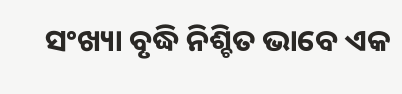ସଂଖ୍ୟା ବୃଦ୍ଧି ନିଶ୍ଚିତ ଭାବେ ଏକ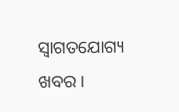ସ୍ୱାଗତଯୋଗ୍ୟ ଖବର।